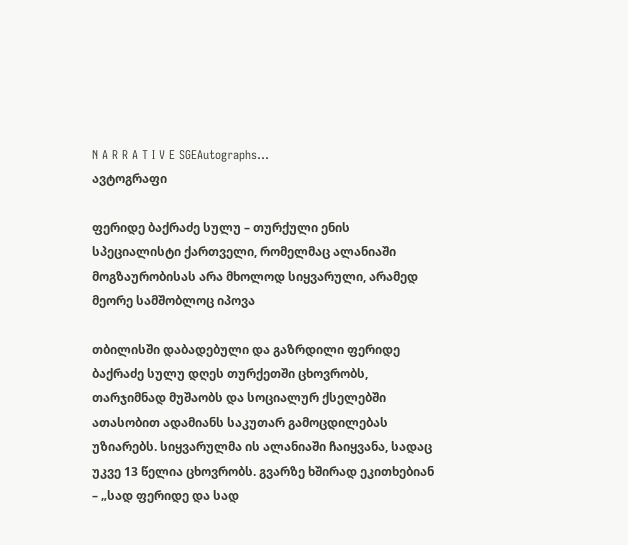N A R R A T I V E SGEAutographs...
ავტოგრაფი

ფერიდე ბაქრაძე სულუ – თურქული ენის სპეციალისტი ქართველი, რომელმაც ალანიაში მოგზაურობისას არა მხოლოდ სიყვარული, არამედ მეორე სამშობლოც იპოვა

თბილისში დაბადებული და გაზრდილი ფერიდე ბაქრაძე სულუ დღეს თურქეთში ცხოვრობს, თარჯიმნად მუშაობს და სოციალურ ქსელებში ათასობით ადამიანს საკუთარ გამოცდილებას უზიარებს. სიყვარულმა ის ალანიაში ჩაიყვანა, სადაც უკვე 13 წელია ცხოვრობს. გვარზე ხშირად ეკითხებიან – „სად ფერიდე და სად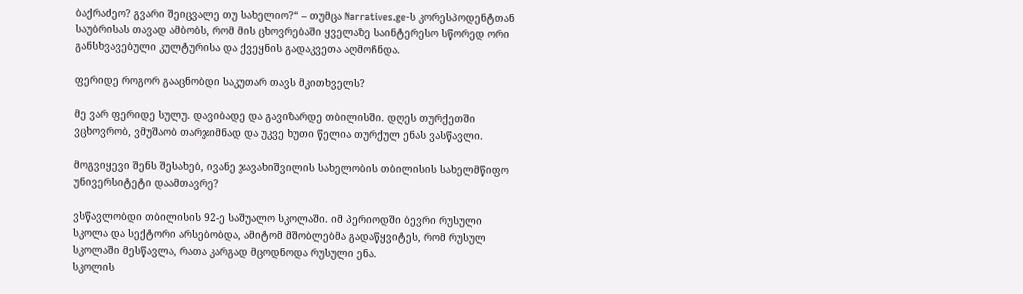ბაქრაძეო? გვარი შეიცვალე თუ სახელიო?“ – თუმცა Narratives.ge-ს კორესპოდენტთან საუბრისას თავად ამბობს, რომ მის ცხოვრებაში ყველაზე საინტერესო სწორედ ორი განსხვავებული კულტურისა და ქვეყნის გადაკვეთა აღმოჩნდა.

ფერიდე როგორ გააცნობდი საკუთარ თავს მკითხველს?

მე ვარ ფერიდე სულუ. დავიბადე და გავიზარდე თბილისში. დღეს თურქეთში ვცხოვრობ, ვმუშაობ თარჯიმნად და უკვე ხუთი წელია თურქულ ენას ვასწავლი.

მოგვიყევი შენს შესახებ, ივანე ჯავახიშვილის სახელობის თბილისის სახელმწიფო უნივერსიტეტი დაამთავრე?

ვსწავლობდი თბილისის 92-ე საშუალო სკოლაში. იმ პერიოდში ბევრი რუსული სკოლა და სექტორი არსებობდა, ამიტომ მშობლებმა გადაწყვიტეს, რომ რუსულ სკოლაში მესწავლა, რათა კარგად მცოდნოდა რუსული ენა.
სკოლის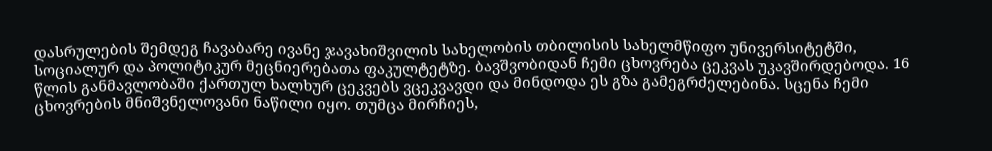დასრულების შემდეგ ჩავაბარე ივანე ჯავახიშვილის სახელობის თბილისის სახელმწიფო უნივერსიტეტში, სოციალურ და პოლიტიკურ მეცნიერებათა ფაკულტეტზე. ბავშვობიდან ჩემი ცხოვრება ცეკვას უკავშირდებოდა. 16 წლის განმავლობაში ქართულ ხალხურ ცეკვებს ვცეკვავდი და მინდოდა ეს გზა გამეგრძელებინა. სცენა ჩემი ცხოვრების მნიშვნელოვანი ნაწილი იყო. თუმცა მირჩიეს,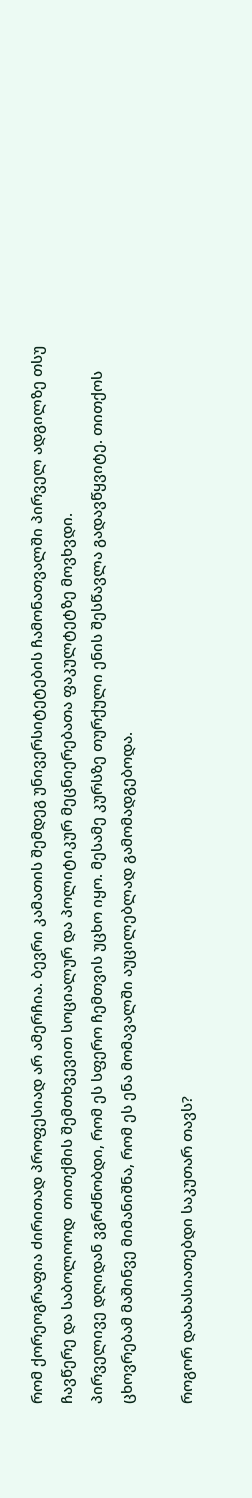რომ ქორეოგრაფია ძირითად პროფესიად არ ამერჩია. ბევრი კამათის შემდეგ უნივერსიტეტების ჩამონათვალში პირველ ადგილზე თსუ ჩავწერე და საბოლოოდ  თითქმის შემთხვევით სოციალურ და პოლიტიკურ მეცნიერებათა ფაკულტეტზე მოვხვდი.
პირველივე დღიდან ვგრძნობდი, რომ ეს სფერო ჩემთვის უცხო იყო. მესამე კურსზე თურქული ენის შესწავლა გადავწყვიტე. თითქოს ცხოვრებამ მაშინვე მიმანიშნა, რომ ეს ენა მომავალში აუცილებლად გამომადგებოდა.

როგორ დაახასიათებდი საკუთარ თავს?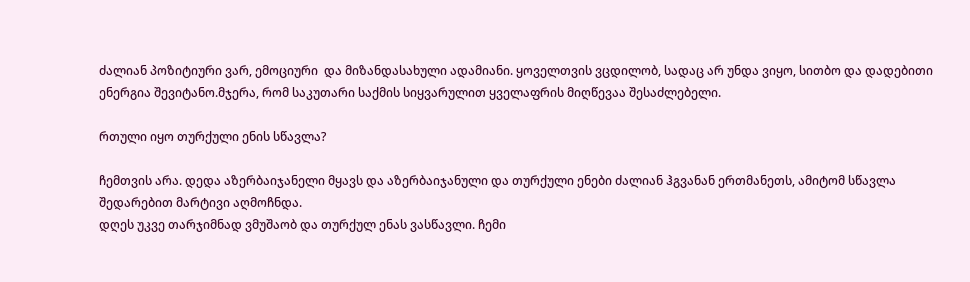ძალიან პოზიტიური ვარ, ემოციური  და მიზანდასახული ადამიანი. ყოველთვის ვცდილობ, სადაც არ უნდა ვიყო, სითბო და დადებითი ენერგია შევიტანო.მჯერა, რომ საკუთარი საქმის სიყვარულით ყველაფრის მიღწევაა შესაძლებელი.

რთული იყო თურქული ენის სწავლა?

ჩემთვის არა. დედა აზერბაიჯანელი მყავს და აზერბაიჯანული და თურქული ენები ძალიან ჰგვანან ერთმანეთს, ამიტომ სწავლა შედარებით მარტივი აღმოჩნდა.
დღეს უკვე თარჯიმნად ვმუშაობ და თურქულ ენას ვასწავლი. ჩემი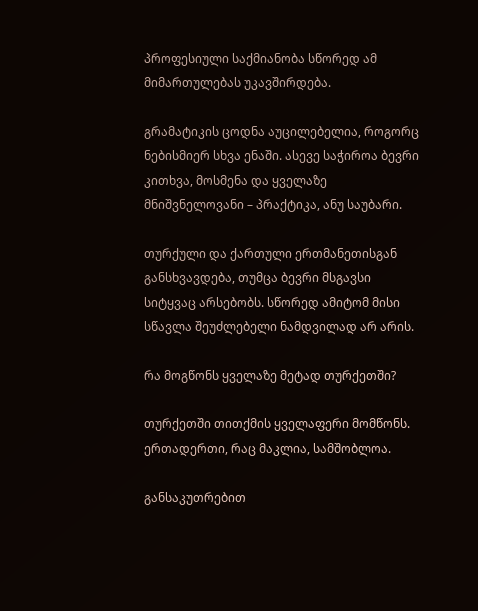პროფესიული საქმიანობა სწორედ ამ მიმართულებას უკავშირდება.

გრამატიკის ცოდნა აუცილებელია, როგორც ნებისმიერ სხვა ენაში. ასევე საჭიროა ბევრი კითხვა, მოსმენა და ყველაზე მნიშვნელოვანი – პრაქტიკა, ანუ საუბარი.

თურქული და ქართული ერთმანეთისგან განსხვავდება, თუმცა ბევრი მსგავსი სიტყვაც არსებობს. სწორედ ამიტომ მისი სწავლა შეუძლებელი ნამდვილად არ არის.

რა მოგწონს ყველაზე მეტად თურქეთში?

თურქეთში თითქმის ყველაფერი მომწონს. ერთადერთი, რაც მაკლია, სამშობლოა.

განსაკუთრებით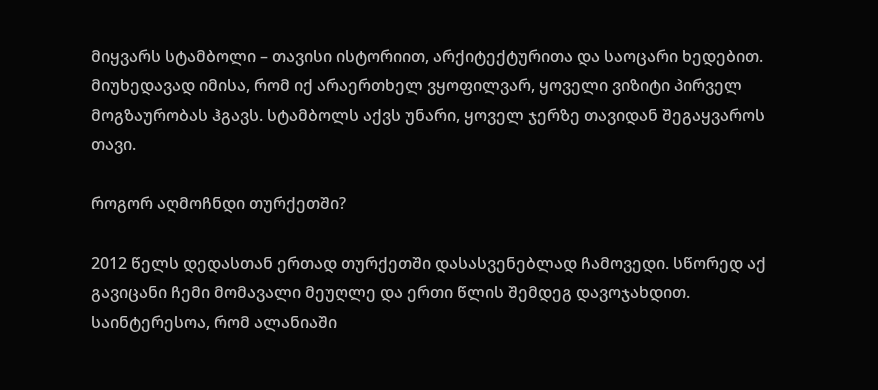მიყვარს სტამბოლი – თავისი ისტორიით, არქიტექტურითა და საოცარი ხედებით. მიუხედავად იმისა, რომ იქ არაერთხელ ვყოფილვარ, ყოველი ვიზიტი პირველ მოგზაურობას ჰგავს. სტამბოლს აქვს უნარი, ყოველ ჯერზე თავიდან შეგაყვაროს თავი.

როგორ აღმოჩნდი თურქეთში?

2012 წელს დედასთან ერთად თურქეთში დასასვენებლად ჩამოვედი. სწორედ აქ გავიცანი ჩემი მომავალი მეუღლე და ერთი წლის შემდეგ დავოჯახდით.
საინტერესოა, რომ ალანიაში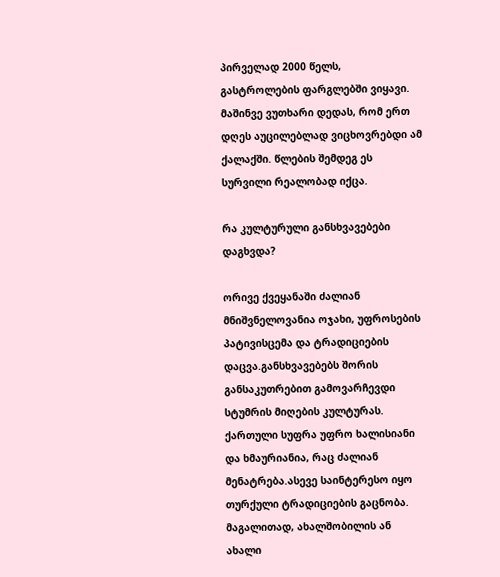პირველად 2000 წელს, გასტროლების ფარგლებში ვიყავი. მაშინვე ვუთხარი დედას, რომ ერთ დღეს აუცილებლად ვიცხოვრებდი ამ ქალაქში. წლების შემდეგ ეს სურვილი რეალობად იქცა.

რა კულტურული განსხვავებები დაგხვდა?

ორივე ქვეყანაში ძალიან მნიშვნელოვანია ოჯახი, უფროსების პატივისცემა და ტრადიციების დაცვა.განსხვავებებს შორის განსაკუთრებით გამოვარჩევდი სტუმრის მიღების კულტურას. ქართული სუფრა უფრო ხალისიანი და ხმაურიანია, რაც ძალიან მენატრება.ასევე საინტერესო იყო თურქული ტრადიციების გაცნობა. მაგალითად, ახალშობილის ან ახალი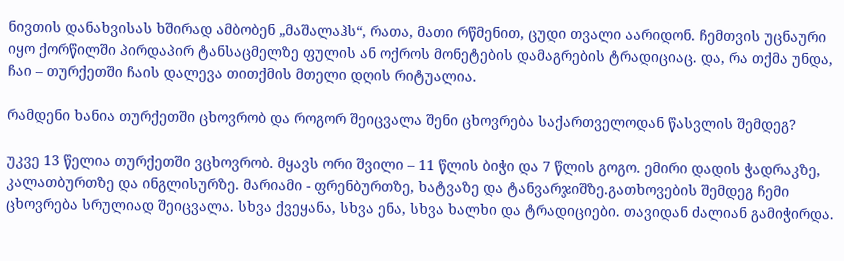ნივთის დანახვისას ხშირად ამბობენ „მაშალაჰს“, რათა, მათი რწმენით, ცუდი თვალი აარიდონ. ჩემთვის უცნაური იყო ქორწილში პირდაპირ ტანსაცმელზე ფულის ან ოქროს მონეტების დამაგრების ტრადიციაც. და, რა თქმა უნდა, ჩაი – თურქეთში ჩაის დალევა თითქმის მთელი დღის რიტუალია.

რამდენი ხანია თურქეთში ცხოვრობ და როგორ შეიცვალა შენი ცხოვრება საქართველოდან წასვლის შემდეგ?

უკვე 13 წელია თურქეთში ვცხოვრობ. მყავს ორი შვილი – 11 წლის ბიჭი და 7 წლის გოგო. ემირი დადის ჭადრაკზე, კალათბურთზე და ინგლისურზე. მარიამი - ფრენბურთზე, ხატვაზე და ტანვარჯიშზე.გათხოვების შემდეგ ჩემი ცხოვრება სრულიად შეიცვალა. სხვა ქვეყანა, სხვა ენა, სხვა ხალხი და ტრადიციები. თავიდან ძალიან გამიჭირდა.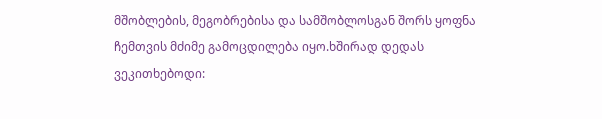მშობლების, მეგობრებისა და სამშობლოსგან შორს ყოფნა ჩემთვის მძიმე გამოცდილება იყო.ხშირად დედას ვეკითხებოდი: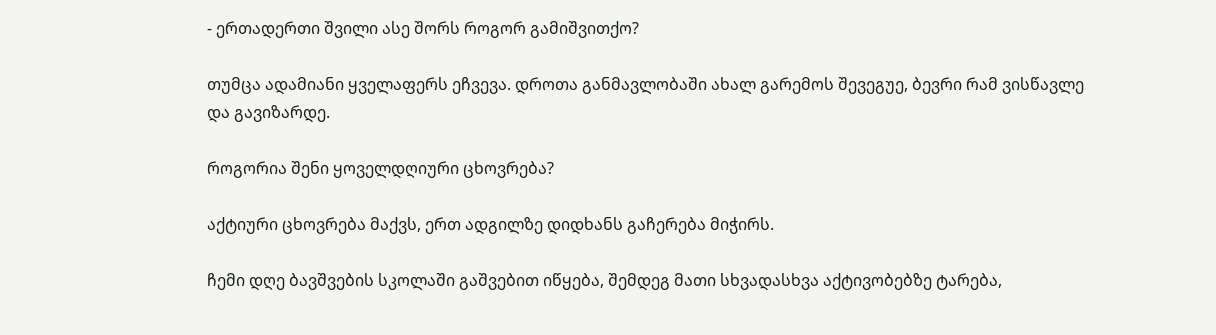- ერთადერთი შვილი ასე შორს როგორ გამიშვითქო?

თუმცა ადამიანი ყველაფერს ეჩვევა. დროთა განმავლობაში ახალ გარემოს შევეგუე, ბევრი რამ ვისწავლე და გავიზარდე.

როგორია შენი ყოველდღიური ცხოვრება?

აქტიური ცხოვრება მაქვს, ერთ ადგილზე დიდხანს გაჩერება მიჭირს.

ჩემი დღე ბავშვების სკოლაში გაშვებით იწყება, შემდეგ მათი სხვადასხვა აქტივობებზე ტარება,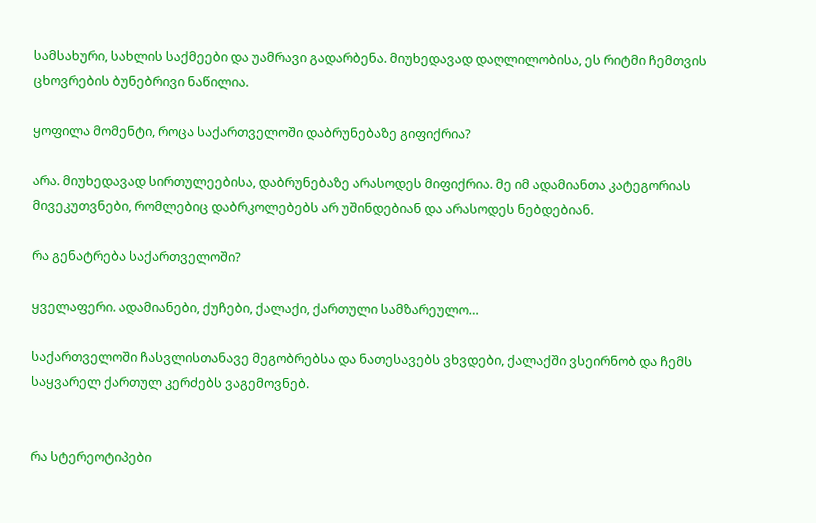სამსახური, სახლის საქმეები და უამრავი გადარბენა. მიუხედავად დაღლილობისა, ეს რიტმი ჩემთვის ცხოვრების ბუნებრივი ნაწილია.

ყოფილა მომენტი, როცა საქართველოში დაბრუნებაზე გიფიქრია?

არა. მიუხედავად სირთულეებისა, დაბრუნებაზე არასოდეს მიფიქრია. მე იმ ადამიანთა კატეგორიას მივეკუთვნები, რომლებიც დაბრკოლებებს არ უშინდებიან და არასოდეს ნებდებიან.

რა გენატრება საქართველოში?

ყველაფერი. ადამიანები, ქუჩები, ქალაქი, ქართული სამზარეულო…

საქართველოში ჩასვლისთანავე მეგობრებსა და ნათესავებს ვხვდები, ქალაქში ვსეირნობ და ჩემს საყვარელ ქართულ კერძებს ვაგემოვნებ.


რა სტერეოტიპები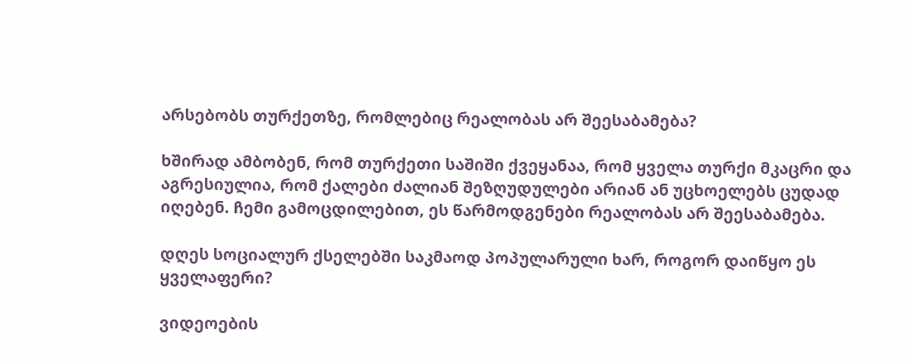არსებობს თურქეთზე, რომლებიც რეალობას არ შეესაბამება?

ხშირად ამბობენ, რომ თურქეთი საშიში ქვეყანაა, რომ ყველა თურქი მკაცრი და აგრესიულია, რომ ქალები ძალიან შეზღუდულები არიან ან უცხოელებს ცუდად იღებენ. ჩემი გამოცდილებით, ეს წარმოდგენები რეალობას არ შეესაბამება.

დღეს სოციალურ ქსელებში საკმაოდ პოპულარული ხარ, როგორ დაიწყო ეს ყველაფერი?

ვიდეოების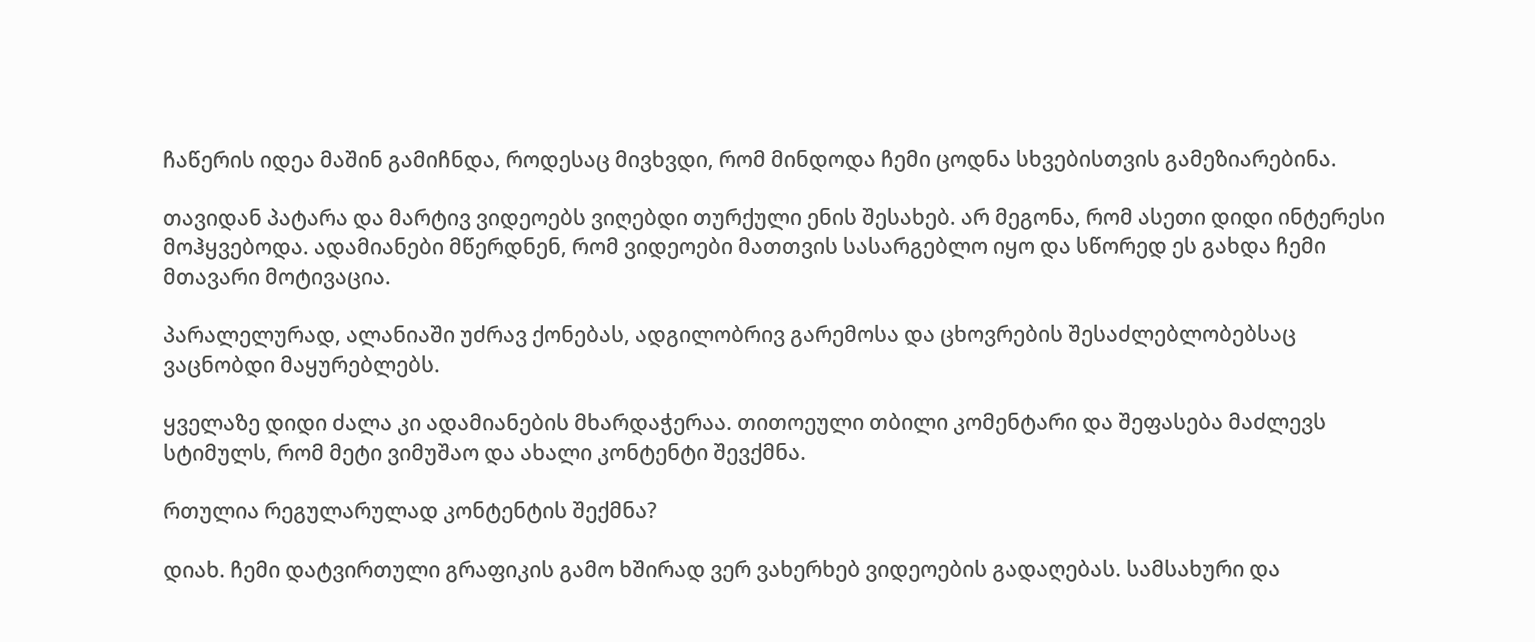ჩაწერის იდეა მაშინ გამიჩნდა, როდესაც მივხვდი, რომ მინდოდა ჩემი ცოდნა სხვებისთვის გამეზიარებინა.

თავიდან პატარა და მარტივ ვიდეოებს ვიღებდი თურქული ენის შესახებ. არ მეგონა, რომ ასეთი დიდი ინტერესი მოჰყვებოდა. ადამიანები მწერდნენ, რომ ვიდეოები მათთვის სასარგებლო იყო და სწორედ ეს გახდა ჩემი მთავარი მოტივაცია.

პარალელურად, ალანიაში უძრავ ქონებას, ადგილობრივ გარემოსა და ცხოვრების შესაძლებლობებსაც ვაცნობდი მაყურებლებს.

ყველაზე დიდი ძალა კი ადამიანების მხარდაჭერაა. თითოეული თბილი კომენტარი და შეფასება მაძლევს სტიმულს, რომ მეტი ვიმუშაო და ახალი კონტენტი შევქმნა.

რთულია რეგულარულად კონტენტის შექმნა?

დიახ. ჩემი დატვირთული გრაფიკის გამო ხშირად ვერ ვახერხებ ვიდეოების გადაღებას. სამსახური და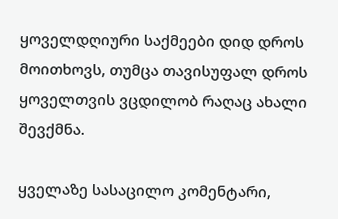ყოველდღიური საქმეები დიდ დროს მოითხოვს, თუმცა თავისუფალ დროს ყოველთვის ვცდილობ რაღაც ახალი შევქმნა.

ყველაზე სასაცილო კომენტარი,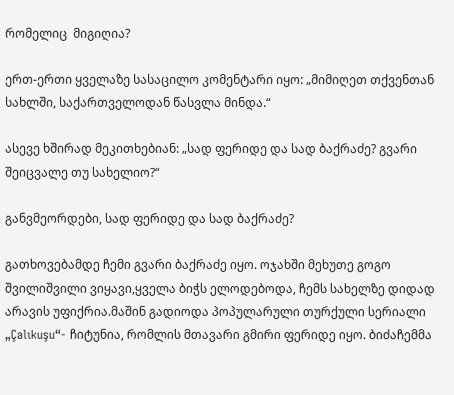რომელიც  მიგიღია?

ერთ-ერთი ყველაზე სასაცილო კომენტარი იყო: „მიმიღეთ თქვენთან სახლში, საქართველოდან წასვლა მინდა.“

ასევე ხშირად მეკითხებიან: „სად ფერიდე და სად ბაქრაძე? გვარი შეიცვალე თუ სახელიო?“

განვმეორდები, სად ფერიდე და სად ბაქრაძე?

გათხოვებამდე ჩემი გვარი ბაქრაძე იყო. ოჯახში მეხუთე გოგო შვილიშვილი ვიყავი,ყველა ბიჭს ელოდებოდა, ჩემს სახელზე დიდად არავის უფიქრია.მაშინ გადიოდა პოპულარული თურქული სერიალი „Çalıkuşu“- ჩიტუნია, რომლის მთავარი გმირი ფერიდე იყო. ბიძაჩემმა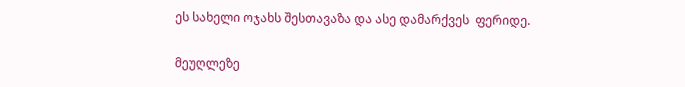ეს სახელი ოჯახს შესთავაზა და ასე დამარქვეს  ფერიდე.

მეუღლეზე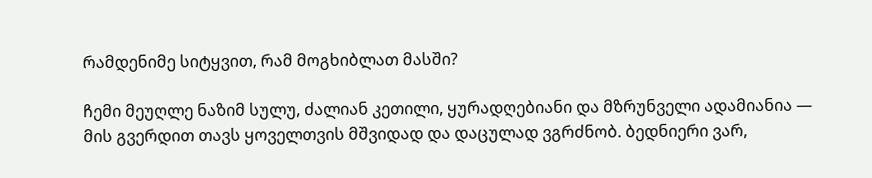რამდენიმე სიტყვით, რამ მოგხიბლათ მასში?

ჩემი მეუღლე ნაზიმ სულუ, ძალიან კეთილი, ყურადღებიანი და მზრუნველი ადამიანია — მის გვერდით თავს ყოველთვის მშვიდად და დაცულად ვგრძნობ. ბედნიერი ვარ,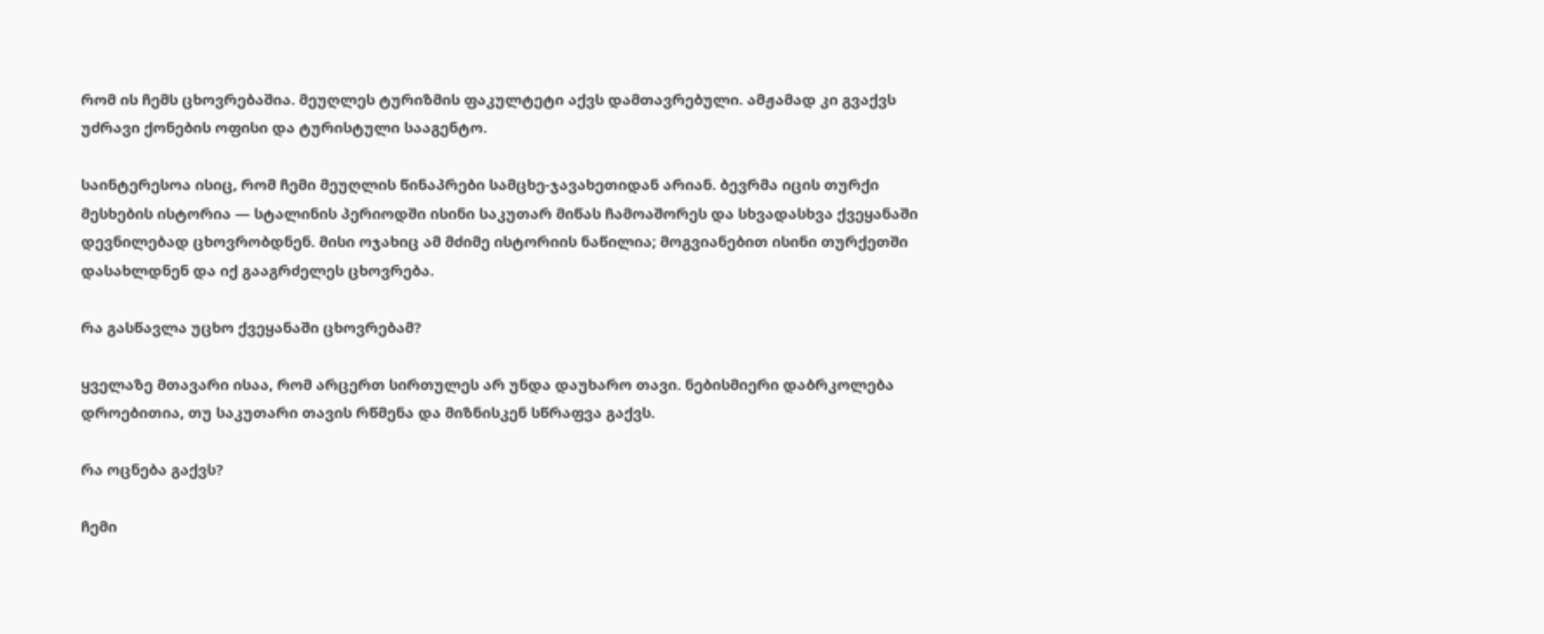რომ ის ჩემს ცხოვრებაშია. მეუღლეს ტურიზმის ფაკულტეტი აქვს დამთავრებული. ამჟამად კი გვაქვს უძრავი ქონების ოფისი და ტურისტული სააგენტო.

საინტერესოა ისიც, რომ ჩემი მეუღლის წინაპრები სამცხე-ჯავახეთიდან არიან. ბევრმა იცის თურქი მესხების ისტორია — სტალინის პერიოდში ისინი საკუთარ მიწას ჩამოაშორეს და სხვადასხვა ქვეყანაში დევნილებად ცხოვრობდნენ. მისი ოჯახიც ამ მძიმე ისტორიის ნაწილია; მოგვიანებით ისინი თურქეთში დასახლდნენ და იქ გააგრძელეს ცხოვრება.

რა გასწავლა უცხო ქვეყანაში ცხოვრებამ?

ყველაზე მთავარი ისაა, რომ არცერთ სირთულეს არ უნდა დაუხარო თავი. ნებისმიერი დაბრკოლება დროებითია, თუ საკუთარი თავის რწმენა და მიზნისკენ სწრაფვა გაქვს.

რა ოცნება გაქვს?

ჩემი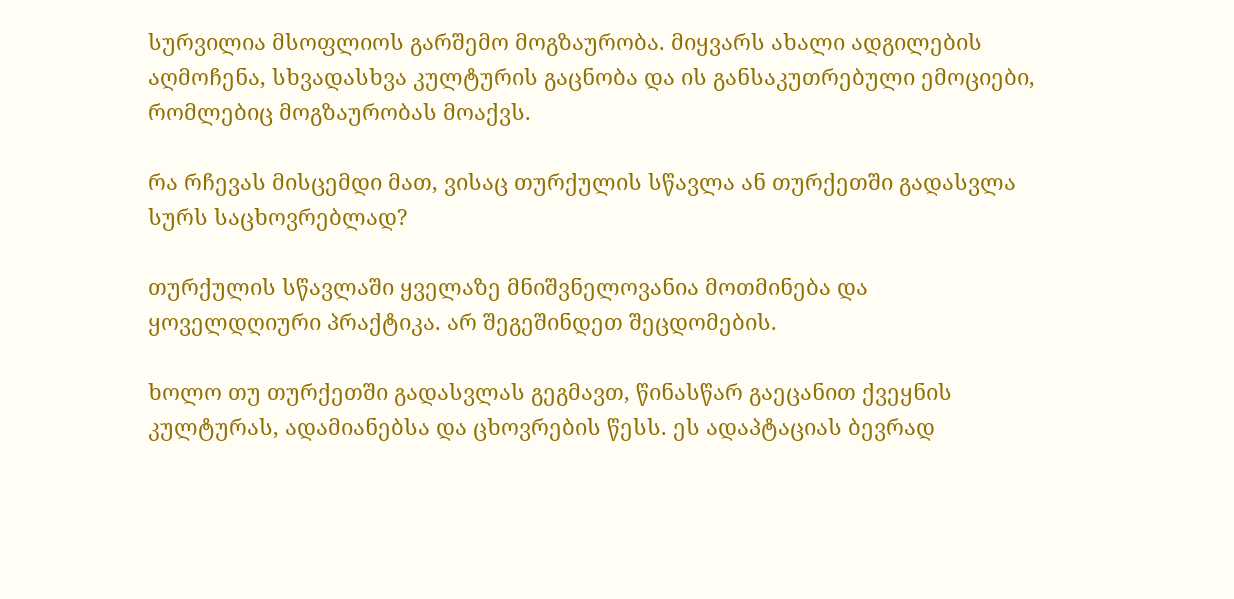სურვილია მსოფლიოს გარშემო მოგზაურობა. მიყვარს ახალი ადგილების აღმოჩენა, სხვადასხვა კულტურის გაცნობა და ის განსაკუთრებული ემოციები, რომლებიც მოგზაურობას მოაქვს.

რა რჩევას მისცემდი მათ, ვისაც თურქულის სწავლა ან თურქეთში გადასვლა სურს საცხოვრებლად?

თურქულის სწავლაში ყველაზე მნიშვნელოვანია მოთმინება და ყოველდღიური პრაქტიკა. არ შეგეშინდეთ შეცდომების.

ხოლო თუ თურქეთში გადასვლას გეგმავთ, წინასწარ გაეცანით ქვეყნის კულტურას, ადამიანებსა და ცხოვრების წესს. ეს ადაპტაციას ბევრად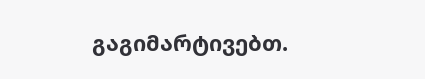გაგიმარტივებთ.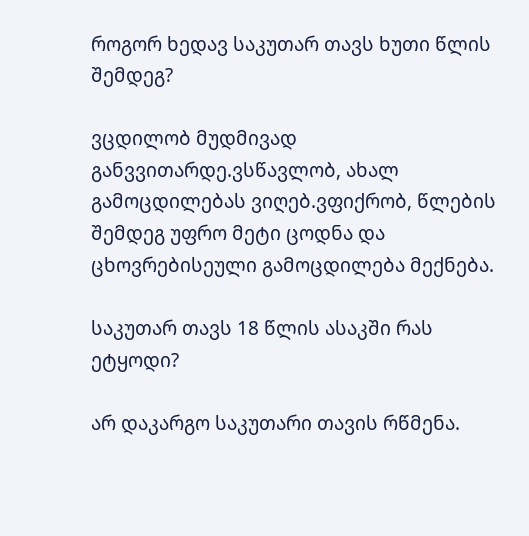როგორ ხედავ საკუთარ თავს ხუთი წლის შემდეგ?

ვცდილობ მუდმივად განვვითარდე.ვსწავლობ, ახალ გამოცდილებას ვიღებ.ვფიქრობ, წლების შემდეგ უფრო მეტი ცოდნა და ცხოვრებისეული გამოცდილება მექნება.

საკუთარ თავს 18 წლის ასაკში რას ეტყოდი?

არ დაკარგო საკუთარი თავის რწმენა.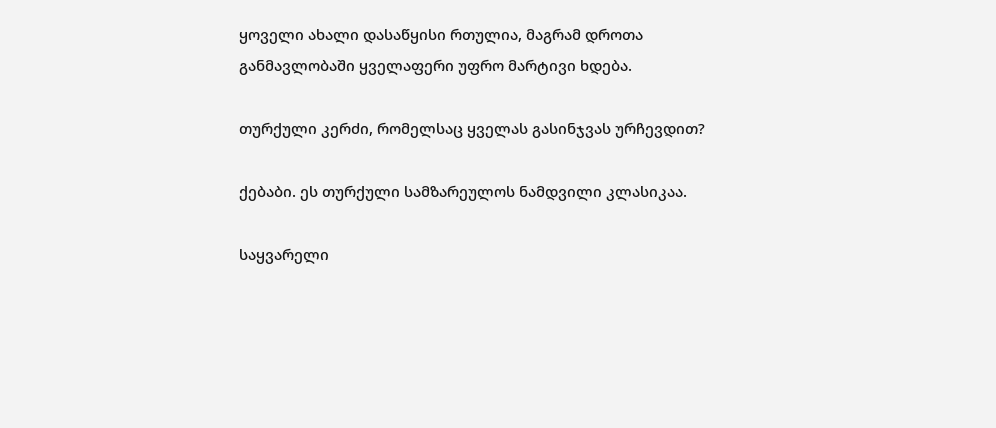ყოველი ახალი დასაწყისი რთულია, მაგრამ დროთა განმავლობაში ყველაფერი უფრო მარტივი ხდება.

თურქული კერძი, რომელსაც ყველას გასინჯვას ურჩევდით?

ქებაბი. ეს თურქული სამზარეულოს ნამდვილი კლასიკაა.

საყვარელი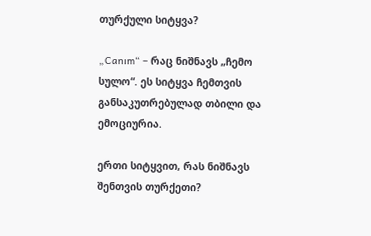თურქული სიტყვა?

„Canım“ – რაც ნიშნავს „ჩემო სულო“. ეს სიტყვა ჩემთვის განსაკუთრებულად თბილი და ემოციურია.

ერთი სიტყვით, რას ნიშნავს შენთვის თურქეთი?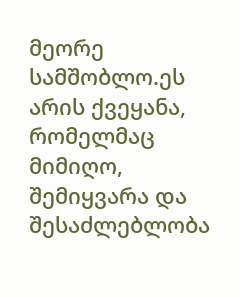მეორე სამშობლო.ეს არის ქვეყანა, რომელმაც მიმიღო, შემიყვარა და შესაძლებლობა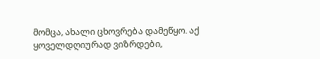მომცა, ახალი ცხოვრება დამეწყო. აქ ყოველდღიურად ვიზრდები,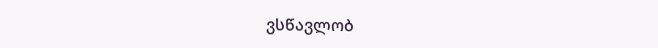ვსწავლობ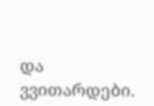და ვვითარდები.